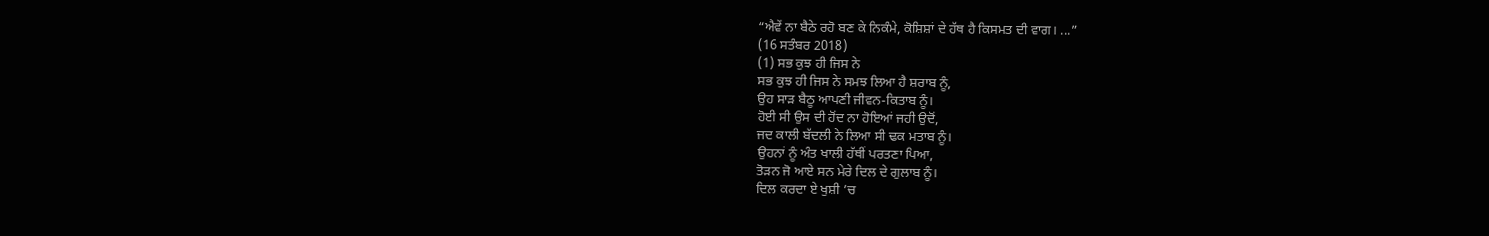“ਐਵੇਂ ਨਾ ਬੈਠੇ ਰਹੋ ਬਣ ਕੇ ਨਿਕੰਮੇ, ਕੋਸ਼ਿਸ਼ਾਂ ਦੇ ਹੱਥ ਹੈ ਕਿਸਮਤ ਦੀ ਵਾਗ। ...”
(16 ਸਤੰਬਰ 2018)
(1) ਸਭ ਕੁਝ ਹੀ ਜਿਸ ਨੇ
ਸਭ ਕੁਝ ਹੀ ਜਿਸ ਨੇ ਸਮਝ ਲਿਆ ਹੈ ਸ਼ਰਾਬ ਨੂੰ,
ਉਹ ਸਾੜ ਬੈਠੂ ਆਪਣੀ ਜੀਵਨ-ਕਿਤਾਬ ਨੂੰ।
ਹੋਈ ਸੀ ਉਸ ਦੀ ਹੋਂਦ ਨਾ ਹੋਇਆਂ ਜਹੀ ਉਦੋਂ,
ਜਦ ਕਾਲੀ ਬੱਦਲੀ ਨੇ ਲਿਆ ਸੀ ਢਕ ਮਤਾਬ ਨੂੰ।
ਉਹਨਾਂ ਨੂੰ ਅੰਤ ਖਾਲੀ ਹੱਥੀਂ ਪਰਤਣਾ ਪਿਆ,
ਤੋੜਨ ਜੋ ਆਏ ਸਨ ਮੇਰੇ ਦਿਲ ਦੇ ਗੁਲਾਬ ਨੂੰ।
ਦਿਲ ਕਰਦਾ ਏ ਖੁਸ਼ੀ ’ਚ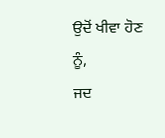ਉਦੋਂ ਖੀਵਾ ਹੋਣ ਨੂੰ,
ਜਦ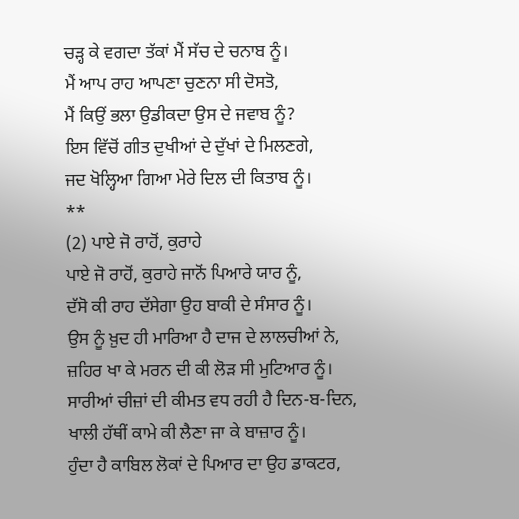ਚੜ੍ਹ ਕੇ ਵਗਦਾ ਤੱਕਾਂ ਮੈਂ ਸੱਚ ਦੇ ਚਨਾਬ ਨੂੰ।
ਮੈਂ ਆਪ ਰਾਹ ਆਪਣਾ ਚੁਣਨਾ ਸੀ ਦੋਸਤੋ,
ਮੈਂ ਕਿਉਂ ਭਲਾ ਉਡੀਕਦਾ ਉਸ ਦੇ ਜਵਾਬ ਨੂੰ?
ਇਸ ਵਿੱਚੋਂ ਗੀਤ ਦੁਖੀਆਂ ਦੇ ਦੁੱਖਾਂ ਦੇ ਮਿਲਣਗੇ,
ਜਦ ਖੋਲ੍ਹਿਆ ਗਿਆ ਮੇਰੇ ਦਿਲ ਦੀ ਕਿਤਾਬ ਨੂੰ।
**
(2) ਪਾਏ ਜੋ ਰਾਹੋਂ, ਕੁਰਾਹੇ
ਪਾਏ ਜੋ ਰਾਹੋਂ, ਕੁਰਾਹੇ ਜਾਨੋਂ ਪਿਆਰੇ ਯਾਰ ਨੂੰ,
ਦੱਸੋ ਕੀ ਰਾਹ ਦੱਸੇਗਾ ਉਹ ਬਾਕੀ ਦੇ ਸੰਸਾਰ ਨੂੰ।
ਉਸ ਨੂੰ ਖ਼ੁਦ ਹੀ ਮਾਰਿਆ ਹੈ ਦਾਜ ਦੇ ਲਾਲਚੀਆਂ ਨੇ,
ਜ਼ਹਿਰ ਖਾ ਕੇ ਮਰਨ ਦੀ ਕੀ ਲੋੜ ਸੀ ਮੁਟਿਆਰ ਨੂੰ।
ਸਾਰੀਆਂ ਚੀਜ਼ਾਂ ਦੀ ਕੀਮਤ ਵਧ ਰਹੀ ਹੈ ਦਿਨ-ਬ-ਦਿਨ,
ਖਾਲੀ ਹੱਥੀਂ ਕਾਮੇ ਕੀ ਲੈਣਾ ਜਾ ਕੇ ਬਾਜ਼ਾਰ ਨੂੰ।
ਹੁੰਦਾ ਹੈ ਕਾਬਿਲ ਲੋਕਾਂ ਦੇ ਪਿਆਰ ਦਾ ਉਹ ਡਾਕਟਰ,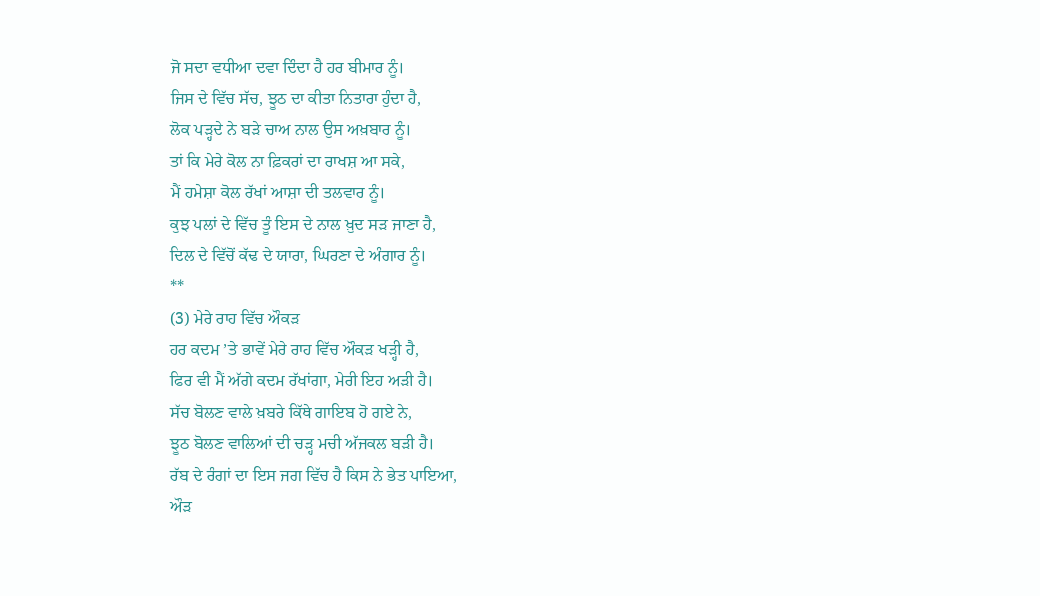ਜੋ ਸਦਾ ਵਧੀਆ ਦਵਾ ਦਿੰਦਾ ਹੈ ਹਰ ਬੀਮਾਰ ਨੂੰ।
ਜਿਸ ਦੇ ਵਿੱਚ ਸੱਚ, ਝੂਠ ਦਾ ਕੀਤਾ ਨਿਤਾਰਾ ਹੁੰਦਾ ਹੈ,
ਲੋਕ ਪੜ੍ਹਦੇ ਨੇ ਬੜੇ ਚਾਅ ਨਾਲ ਉਸ ਅਖ਼ਬਾਰ ਨੂੰ।
ਤਾਂ ਕਿ ਮੇਰੇ ਕੋਲ ਨਾ ਫ਼ਿਕਰਾਂ ਦਾ ਰਾਖਸ਼ ਆ ਸਕੇ,
ਮੈਂ ਹਮੇਸ਼ਾ ਕੋਲ ਰੱਖਾਂ ਆਸ਼ਾ ਦੀ ਤਲਵਾਰ ਨੂੰ।
ਕੁਝ ਪਲਾਂ ਦੇ ਵਿੱਚ ਤੂੰ ਇਸ ਦੇ ਨਾਲ ਖ਼ੁਦ ਸੜ ਜਾਣਾ ਹੈ,
ਦਿਲ ਦੇ ਵਿੱਚੋਂ ਕੱਢ ਦੇ ਯਾਰਾ, ਘਿਰਣਾ ਦੇ ਅੰਗਾਰ ਨੂੰ।
**
(3) ਮੇਰੇ ਰਾਹ ਵਿੱਚ ਔਕੜ
ਹਰ ਕਦਮ ’ਤੇ ਭਾਵੇਂ ਮੇਰੇ ਰਾਹ ਵਿੱਚ ਔਕੜ ਖੜ੍ਹੀ ਹੈ,
ਫਿਰ ਵੀ ਮੈਂ ਅੱਗੇ ਕਦਮ ਰੱਖਾਂਗਾ, ਮੇਰੀ ਇਹ ਅੜੀ ਹੈ।
ਸੱਚ ਬੋਲਣ ਵਾਲੇ ਖ਼ਬਰੇ ਕਿੱਥੇ ਗਾਇਬ ਹੋ ਗਏ ਨੇ,
ਝੂਠ ਬੋਲਣ ਵਾਲਿਆਂ ਦੀ ਚੜ੍ਹ ਮਚੀ ਅੱਜਕਲ ਬੜੀ ਹੈ।
ਰੱਬ ਦੇ ਰੰਗਾਂ ਦਾ ਇਸ ਜਗ ਵਿੱਚ ਹੈ ਕਿਸ ਨੇ ਭੇਤ ਪਾਇਆ,
ਔੜ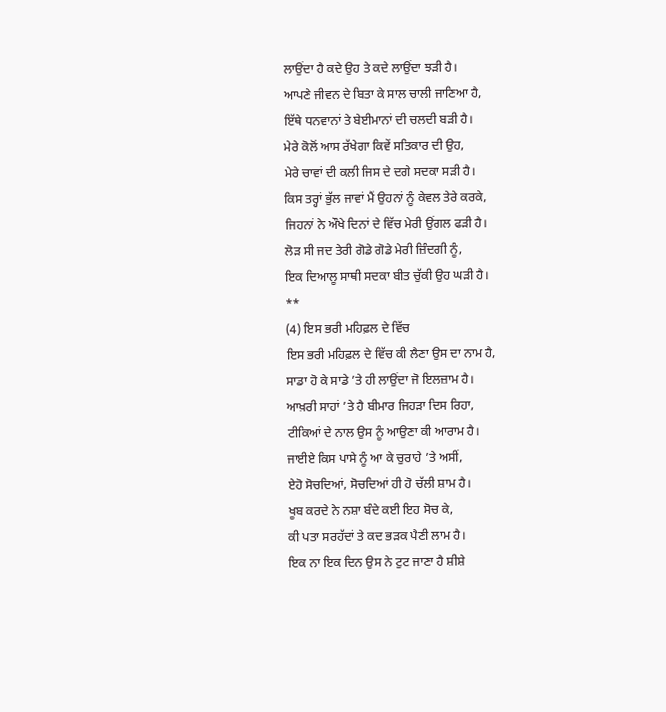ਲਾਉਂਦਾ ਹੈ ਕਦੇ ਉਹ ਤੇ ਕਦੇ ਲਾਉਂਦਾ ਝੜੀ ਹੈ।
ਆਪਣੇ ਜੀਵਨ ਦੇ ਬਿਤਾ ਕੇ ਸਾਲ ਚਾਲੀ ਜਾਣਿਆ ਹੈ,
ਇੱਥੇ ਧਨਵਾਨਾਂ ਤੇ ਬੇਈਮਾਨਾਂ ਦੀ ਚਲਦੀ ਬੜੀ ਹੈ।
ਮੇਰੇ ਕੋਲੋਂ ਆਸ ਰੱਖੇਗਾ ਕਿਵੇਂ ਸਤਿਕਾਰ ਦੀ ਉਹ,
ਮੇਰੇ ਚਾਵਾਂ ਦੀ ਕਲੀ ਜਿਸ ਦੇ ਦਗੇ ਸਦਕਾ ਸੜੀ ਹੈ।
ਕਿਸ ਤਰ੍ਹਾਂ ਭੁੱਲ ਜਾਵਾਂ ਮੈਂ ਉਹਨਾਂ ਨੂੰ ਕੇਵਲ ਤੇਰੇ ਕਰਕੇ,
ਜਿਹਨਾਂ ਨੇ ਔਖੇ ਦਿਨਾਂ ਦੇ ਵਿੱਚ ਮੇਰੀ ਉਂਗਲ ਫੜੀ ਹੈ।
ਲੋੜ ਸੀ ਜਦ ਤੇਰੀ ਗੋਡੇ ਗੋਡੇ ਮੇਰੀ ਜ਼ਿੰਦਗੀ ਨੂੰ,
ਇਕ ਦਿਆਲੂ ਸਾਥੀ ਸਦਕਾ ਬੀਤ ਚੁੱਕੀ ਉਹ ਘੜੀ ਹੈ।
**
(4) ਇਸ ਭਰੀ ਮਹਿਫ਼ਲ ਦੇ ਵਿੱਚ
ਇਸ ਭਰੀ ਮਹਿਫ਼ਲ ਦੇ ਵਿੱਚ ਕੀ ਲੈਣਾ ਉਸ ਦਾ ਨਾਮ ਹੈ,
ਸਾਡਾ ਹੋ ਕੇ ਸਾਡੇ ’ਤੇ ਹੀ ਲਾਉਂਦਾ ਜੋ ਇਲਜ਼ਾਮ ਹੈ।
ਆਖ਼ਰੀ ਸਾਹਾਂ ’ਤੇ ਹੈ ਬੀਮਾਰ ਜਿਹੜਾ ਦਿਸ ਰਿਹਾ,
ਟੀਕਿਆਂ ਦੇ ਨਾਲ ਉਸ ਨੂੰ ਆਉਣਾ ਕੀ ਆਰਾਮ ਹੈ।
ਜਾਈਏ ਕਿਸ ਪਾਸੇ ਨੂੰ ਆ ਕੇ ਚੁਰਾਹੇ ’ਤੇ ਅਸੀਂ,
ਏਹੋ ਸੋਚਦਿਆਂ, ਸੋਚਦਿਆਂ ਹੀ ਹੋ ਚੱਲੀ ਸ਼ਾਮ ਹੈ।
ਖੂਬ ਕਰਦੇ ਨੇ ਨਸ਼ਾ ਬੰਦੇ ਕਈ ਇਹ ਸੋਚ ਕੇ,
ਕੀ ਪਤਾ ਸਰਹੱਦਾਂ ਤੇ ਕਦ ਭੜਕ ਪੈਣੀ ਲਾਮ ਹੈ।
ਇਕ ਨਾ ਇਕ ਦਿਨ ਉਸ ਨੇ ਟੁਟ ਜਾਣਾ ਹੈ ਸ਼ੀਸ਼ੇ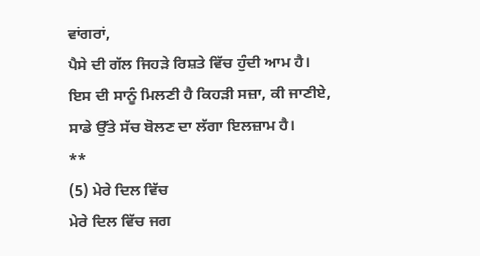ਵਾਂਗਰਾਂ,
ਪੈਸੇ ਦੀ ਗੱਲ ਜਿਹੜੇ ਰਿਸ਼ਤੇ ਵਿੱਚ ਹੁੰਦੀ ਆਮ ਹੈ।
ਇਸ ਦੀ ਸਾਨੂੰ ਮਿਲਣੀ ਹੈ ਕਿਹੜੀ ਸਜ਼ਾ, ਕੀ ਜਾਣੀਏ,
ਸਾਡੇ ਉੱਤੇ ਸੱਚ ਬੋਲਣ ਦਾ ਲੱਗਾ ਇਲਜ਼ਾਮ ਹੈ।
**
(5) ਮੇਰੇ ਦਿਲ ਵਿੱਚ
ਮੇਰੇ ਦਿਲ ਵਿੱਚ ਜਗ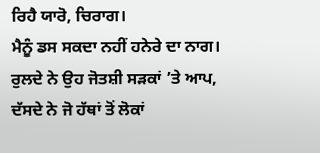ਰਿਹੈ ਯਾਰੋ, ਚਿਰਾਗ।
ਮੈਨੂੰ ਡਸ ਸਕਦਾ ਨਹੀਂ ਹਨੇਰੇ ਦਾ ਨਾਗ।
ਰੁਲਦੇ ਨੇ ਉਹ ਜੋਤਸ਼ੀ ਸੜਕਾਂ ’ਤੇ ਆਪ,
ਦੱਸਦੇ ਨੇ ਜੋ ਹੱਥਾਂ ਤੋਂ ਲੋਕਾਂ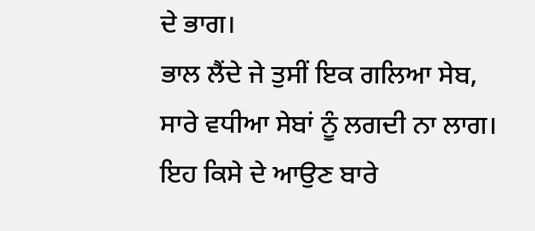ਦੇ ਭਾਗ।
ਭਾਲ ਲੈਂਦੇ ਜੇ ਤੁਸੀਂ ਇਕ ਗਲਿਆ ਸੇਬ,
ਸਾਰੇ ਵਧੀਆ ਸੇਬਾਂ ਨੂੰ ਲਗਦੀ ਨਾ ਲਾਗ।
ਇਹ ਕਿਸੇ ਦੇ ਆਉਣ ਬਾਰੇ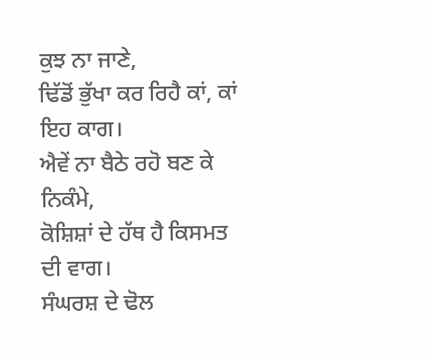ਕੁਝ ਨਾ ਜਾਣੇ,
ਢਿੱਡੋਂ ਭੁੱਖਾ ਕਰ ਰਿਹੈ ਕਾਂ, ਕਾਂ ਇਹ ਕਾਗ।
ਐਵੇਂ ਨਾ ਬੈਠੇ ਰਹੋ ਬਣ ਕੇ ਨਿਕੰਮੇ,
ਕੋਸ਼ਿਸ਼ਾਂ ਦੇ ਹੱਥ ਹੈ ਕਿਸਮਤ ਦੀ ਵਾਗ।
ਸੰਘਰਸ਼ ਦੇ ਢੋਲ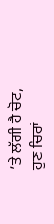’ਤੇ ਲੱਗੀ ਹੈ ਚੋਟ,
ਹੁਣ ਚਿਰਾਂ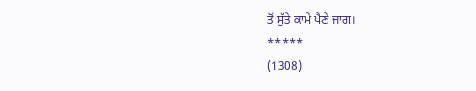ਤੋਂ ਸੁੱਤੇ ਕਾਮੇ ਪੈਣੇ ਜਾਗ।
*****
(1308)